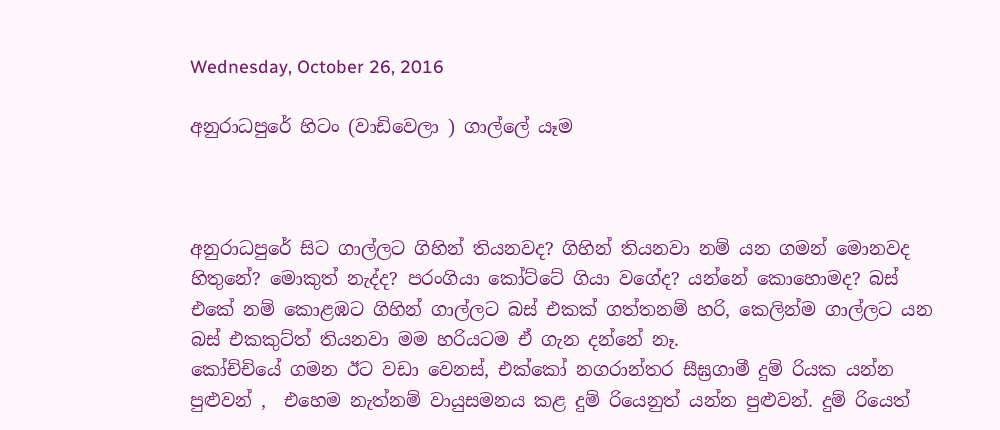Wednesday, October 26, 2016

අනුරාධපුරේ හිටං (වාඩිවෙලා ) ගාල්ලේ යෑම



අනුරාධපුරේ සිට ගාල්ලට ගිහින් තියනවද? ගිහින් තියනවා නම් යන ගමන් මොනවද හිතුනේ? මොකුත් නැද්ද? පරංගියා කෝට්ටේ ගියා වගේද? යන්නේ කොහොමද? බස් එකේ නම් කොළඹට ගිහින් ගාල්ලට බස් එකක් ගත්තනම් හරි, කෙලින්ම ගාල්ලට යන බස් එකකුට්ත් තියනවා මම හරියටම ඒ ගැන දන්නේ නෑ.
කෝච්චියේ ගමන ඊට වඩා වෙනස්, එක්කෝ නගරාන්තර සීඝ්‍රගාමී දුම් රියක යන්න පුළුවන් ,  එහෙම නැත්නම් වායුසමනය කළ දුම් රියෙනුත් යන්න පුළුවන්. දුම් රියෙත්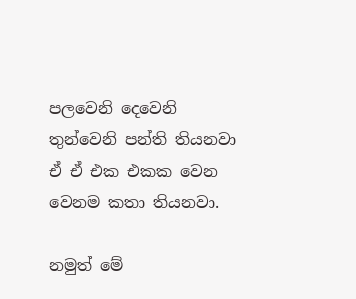පලවෙනි දෙවෙනි තුන්වෙනි පන්ති තියනවා ඒ ඒ එක එකක වෙන වෙනම කතා තියනවා.

නමුත් මේ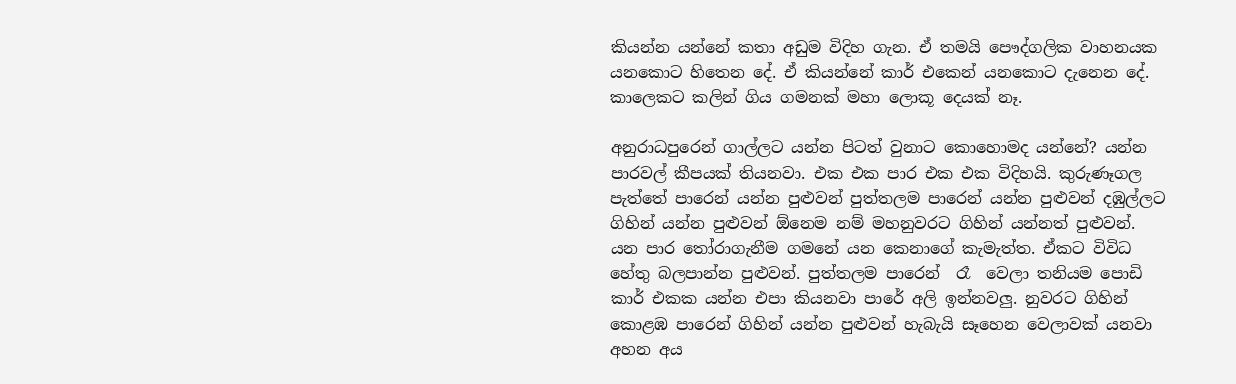කියන්න යන්නේ කතා අඩුම විදිහ ගැන. ඒ තමයි පෞද්ගලික වාහනයක යනකොට හිතෙන දේ. ඒ කියන්නේ කාර් එකෙන් යනකොට දැනෙන දේ.
කාලෙකට කලින් ගිය ගමනක් මහා ලොකූ දෙයක් නෑ.

අනුරාධපුරෙන් ගාල්ලට යන්න පිටත් වුනාට කොහොමද යන්නේ? යන්න පාරවල් කීපයක් තියනවා. එක එක පාර එක එක විදිහයි. කුරුණෑගල පැත්තේ පාරෙන් යන්න පුළුවන් පුත්තලම පාරෙන් යන්න පුළුවන් දඹුල්ලට ගිහින් යන්න පුළුවන් ඕනෙම නම් මහනුවරට ගිහින් යන්නත් පුළුවන්. යන පාර තෝරාගැනීම ගමනේ යන කෙනාගේ කැමැත්ත. ඒකට විවිධ හේතු බලපාන්න පුළුවන්. පුත්තලම පාරෙන්  රෑ  වෙලා තනියම පොඩි කාර් එකක යන්න එපා කියනවා පාරේ අලි ඉන්නවලු. නුවරට ගිහින් කොළඹ පාරෙන් ගිහින් යන්න පුළුවන් හැබැයි සෑහෙන වෙලාවක් යනවා අහන අය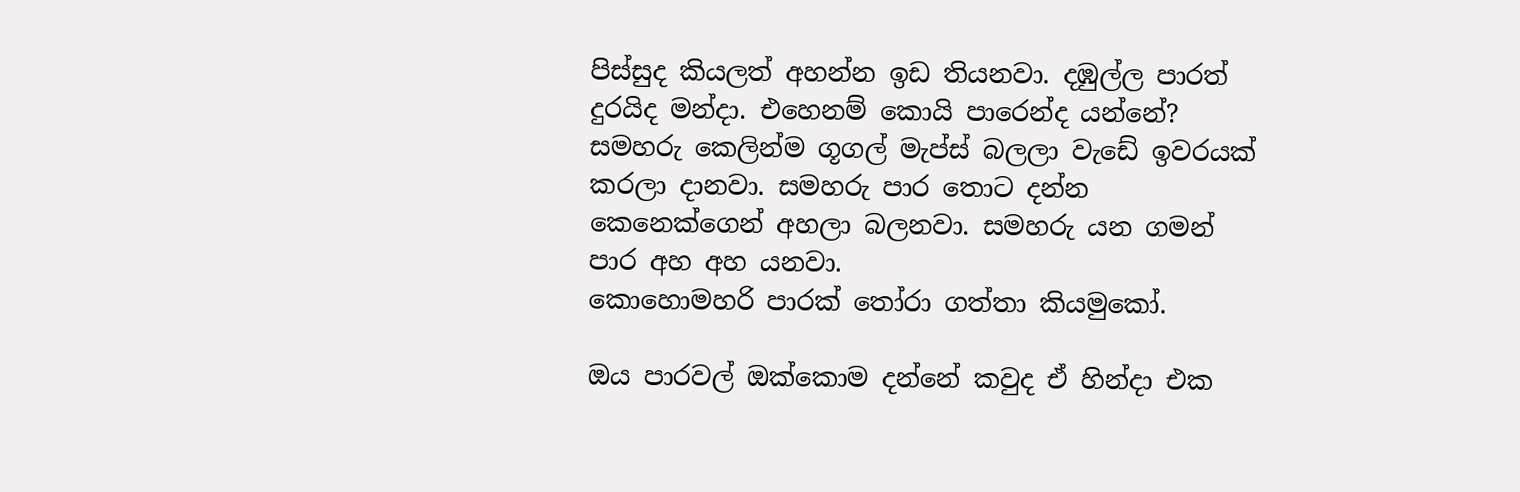පිස්සුද කියලත් අහන්න ඉඩ තියනවා. දඹුල්ල පාරත් දුරයිද මන්දා. එහෙනම් කොයි පාරෙන්ද යන්නේ? සමහරු කෙලින්ම ගූගල් මැප්ස් බලලා වැඩේ ඉවරයක් කරලා දානවා. සමහරු පාර තොට දන්න කෙනෙක්ගෙන් අහලා බලනවා. සමහරු යන ගමන් පාර අහ අහ යනවා.
කොහොමහරි පාරක් තෝරා ගත්තා කියමුකෝ.

ඔය පාරවල් ඔක්කොම දන්නේ කවුද ඒ හින්දා එක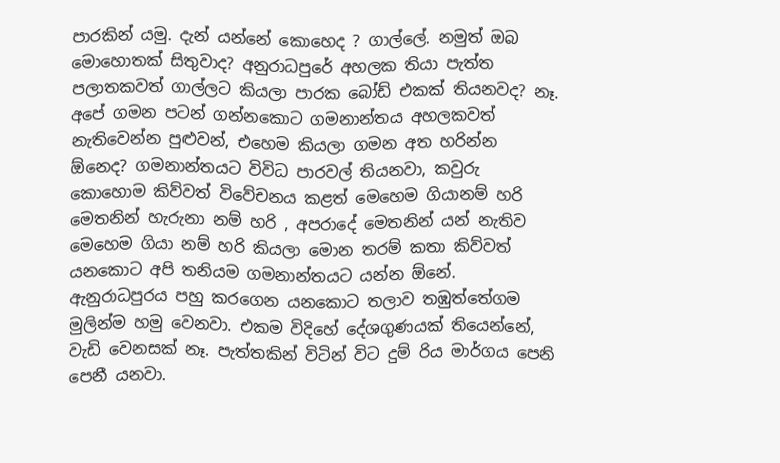පාරකින් යමු. දැන් යන්නේ කොහෙද ? ගාල්ලේ. නමුත් ඔබ මොහොතක් සිතුවාද? අනුරාධපුරේ අහලක තියා පැත්ත පලාතකවත් ගාල්ලට කියලා පාරක බෝඩ් එකක් තියනවද? නෑ. අපේ ගමන පටන් ගන්නකොට ගමනාන්තය අහලකවත් නැතිවෙන්න පුළුවන්, එහෙම කියලා ගමන අත හරින්න ඕනෙද? ගමනාන්තයට විවිධ පාරවල් තියනවා, කවුරු කොහොම කිව්වත් විවේචනය කළත් මෙහෙම ගියානම් හරි මෙතනින් හැරුනා නම් හරි , අපරාදේ මෙතනින් යන් නැතිව මෙහෙම ගියා නම් හරි කියලා මොන තරම් කතා කිව්වත් යනකොට අපි තනියම ගමනාන්තයට යන්න ඕනේ.
ඇනුරාධපුරය පහු කරගෙන යනකොට තලාව තඹුත්තේගම මුලින්ම හමු වෙනවා. එකම විදිහේ දේශගුණයක් තියෙන්නේ, වැඩි වෙනසක් නෑ. පැත්තකින් විටින් විට දුම් රිය මාර්ගය පෙනි පෙනී යනවා.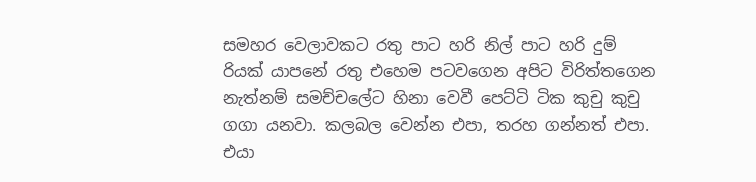සමහර වෙලාවකට රතු පාට හරි නිල් පාට හරි දුම් රියක් යාපනේ රතු එහෙම පටවගෙන අපිට විරිත්තගෙන නැත්නම් සමච්චලේට හිනා වෙවී පෙට්ටි ටික කුචු කුචු ගගා යනවා. කලබල වෙන්න එපා, තරහ ගන්නත් එපා. එයා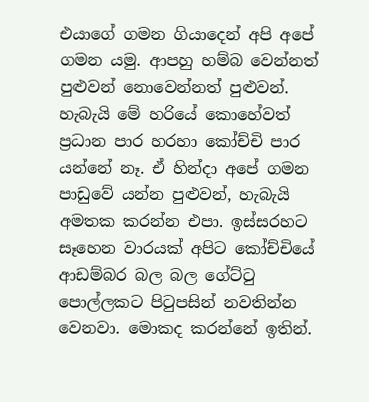එයාගේ ගමන ගියාදෙන් අපි අපේ ගමන යමු. ආපහු හම්බ වෙන්නත් පුළුවන් නොවෙන්නත් පුළුවන්. හැබැයි මේ හරියේ කොහේවත් ප්‍රධාන පාර හරහා කෝච්චි පාර යන්නේ නෑ. ඒ හින්දා අපේ ගමන පාඩුවේ යන්න පුළුවන්, හැබැයි අමතක කරන්න එපා. ඉස්සරහට සෑහෙන වාරයක් අපිට කෝච්චියේ ආඩම්බර බල බල ගේට්ටු පොල්ලකට පිටුපසින් නවතින්න වෙනවා. මොකද කරන්නේ ඉතින්.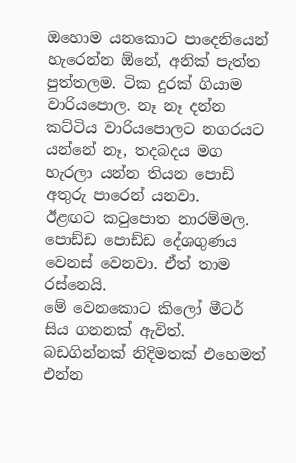ඔහොම යනකොට පාදෙනියෙන් හැරෙන්න ඕනේ, අනික් පැත්ත පුත්තලම. ටික දුරක් ගියාම වාරියපොල. නෑ නෑ දන්න කට්ටිය වාරියපොලට නගරයට යන්නේ නෑ, තදබදය මග හැරලා යන්න තියන පොඩි අතුරු පාරෙන් යනවා.
ඊළඟට කටුපොත නාරම්මල. පොඩ්ඩ පොඩ්ඩ දේශගුණය වෙනස් වෙනවා. ඒත් තාම රස්නෙයි.
මේ වෙනකොට කිලෝ මීටර් සිය ගනනක් ඇවිත්. බඩගින්නක් නිදිමතක් එහෙමත් එන්න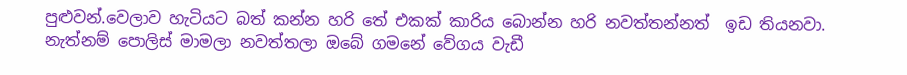පුළුවන්.වෙලාව හැටියට බත් කන්න හරි තේ එකක් කාරිය බොන්න හරි නවත්තන්නත්  ඉඩ තියනවා. නැත්නම් පොලිස් මාමලා නවත්තලා ඔබේ ගමනේ වේගය වැඩී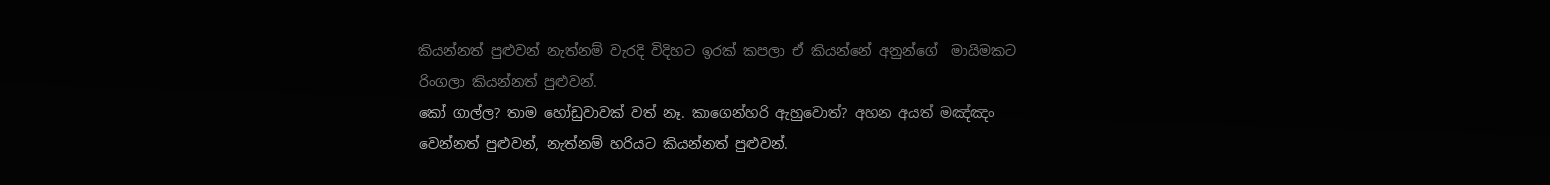කියන්නත් පුළුවන් නැත්නම් වැරදි විදිහට ඉරක් කපලා ඒ කියන්නේ අනුන්ගේ  මායිමකට රිංගලා කියන්නත් පුළුවන්.
කෝ ගාල්ල? තාම හෝඩුවාවක් වත් නෑ. කාගෙන්හරි ඇහුවොත්? අහන අයත් මඤ්ඤං වෙන්නත් පුළුවන්, නැත්නම් හරියට කියන්නත් පුළුවන්.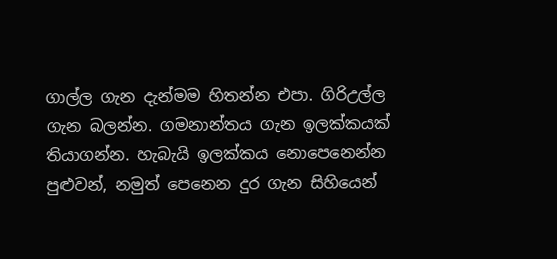ගාල්ල ගැන දැන්මම හිතන්න එපා. ගිරිඋල්ල ගැන බලන්න. ගමනාන්තය ගැන ඉලක්කයක් තියාගන්න. හැබැයි ඉලක්කය නොපෙනෙන්න පුළුවන්, නමුත් පෙනෙන දුර ගැන සිහියෙන්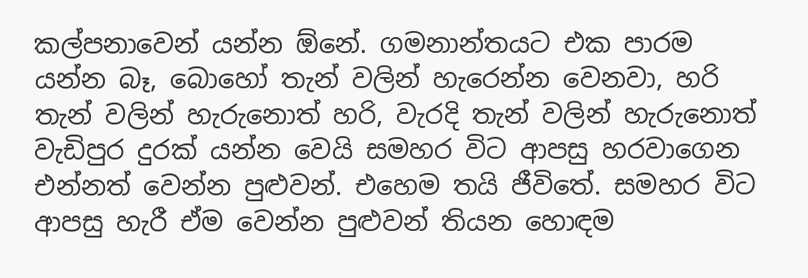කල්පනාවෙන් යන්න ඕනේ. ගමනාන්තයට එක පාරම යන්න බෑ, බොහෝ තැන් වලින් හැරෙන්න වෙනවා, හරි තැන් වලින් හැරුනොත් හරි, වැරදි තැන් වලින් හැරුනොත් වැඩිපුර දුරක් යන්න වෙයි සමහර විට ආපසු හරවාගෙන එන්නත් වෙන්න පුළුවන්. එහෙම තයි ජීවිතේ. සමහර විට ආපසු හැරී ඒම වෙන්න පුළුවන් තියන හොඳම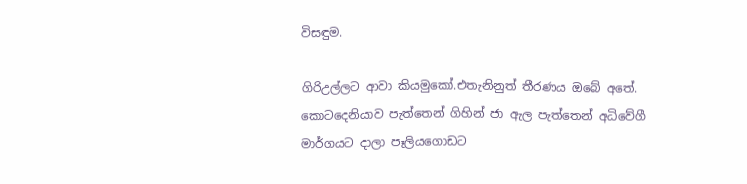විසඳුම.

ගිරිඋල්ලට ආවා කියමුකෝ.එතැනිනුත් තීරණය ඔබේ අතේ. කොටදෙනියාව පැත්තෙන් ගිහින් ජා ඇල පැත්තෙන් අධිවේගී මාර්ගයට දාලා පෑලියගොඩට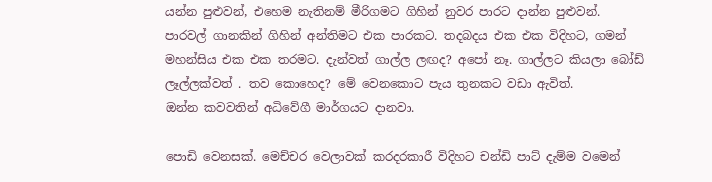යන්න පුළුවන්, එහෙම නැතිනම් මීරිගමට ගිහින් නුවර පාරට දාන්න පුළුවන්.
පාරවල් ගානකින් ගිහින් අන්තිමට එක පාරකට. තදබදය එක එක විදිහට, ගමන් මහන්සිය එක එක තරමට. දැන්වත් ගාල්ල ලඟද? අපෝ නෑ. ගාල්ලට කියලා බෝඩ් ලෑල්ලක්වත් . තව කොහෙද? මේ වෙනකොට පැය තුනකට වඩා ඇවිත්.
ඔන්න කවවතින් අධිවේගී මාර්ගයට දානවා.

පොඩි වෙනසක්. මෙච්චර වෙලාවක් කරදරකාරී විදිහට චන්ඩි පාට් දැම්ම වමෙන්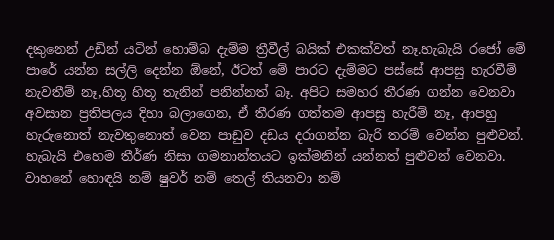දකුනෙන් උඩින් යටින් හොම්බ දැම්ම ත්‍රීවීල් බයික් එකක්වත් නෑ.හැබැයි රජෝ මේ පාරේ යන්න සල්ලි දෙන්න ඕනේ, ඊටත් මේ පාරට දැම්මට පස්සේ ආපසු හැරවීම් නැවතීම් නෑ,හිතූ හිතූ තැනින් පනින්නත් බෑ. අපිට සමහර තීරණ ගන්න වෙනවා අවසාන ප්‍රතිපලය දිහා බලාගෙන, ඒ තීරණ ගත්තම ආපසු හැරීම් නෑ, ආපහු හැරුනොත් නැවතුනොත් වෙන පාඩුව දඩය දරාගන්න බැරි තරම් වෙන්න පුළුවන්. හැබැයි එහෙම තීර්ණ නිසා ගමනාන්තයට ඉක්මනින් යන්නත් පුළුවන් වෙනවා. වාහනේ හොඳයි නම් ෂුවර් නම් තෙල් තියනවා නම්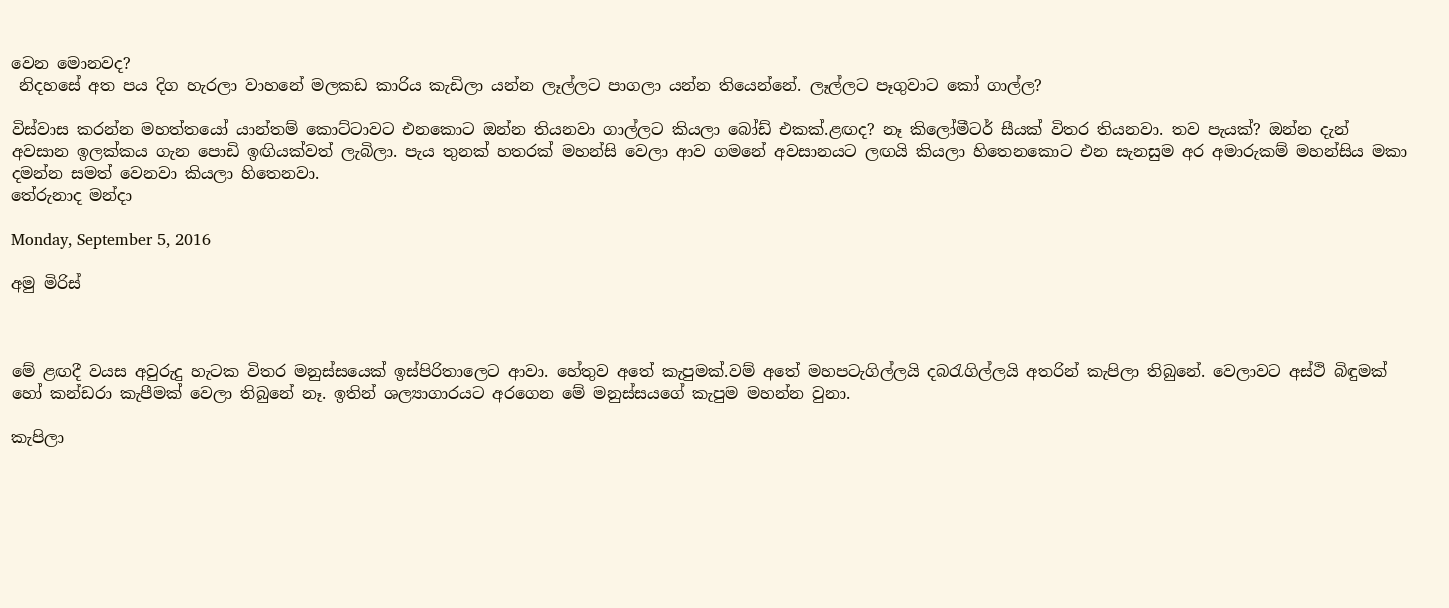වෙන මොනවද?
 නිදහසේ අත පය දිග හැරලා වාහනේ මලකඩ කාරිය කැඩිලා යන්න ලෑල්ලට පාගලා යන්න තියෙන්නේ. ලෑල්ලට පෑගුවාට කෝ ගාල්ල?

විස්වාස කරන්න මහත්තයෝ යාන්තම් කොට්ටාවට එනකොට ඔන්න තියනවා ගාල්ලට කියලා බෝඩ් එකක්.ළඟද? නෑ කිලෝමීටර් සීයක් විතර තියනවා. තව පැයක්? ඔන්න දැන් අවසාන ඉලක්කය ගැන පොඩි ඉඟියක්වත් ලැබිලා. පැය තුනක් හතරක් මහන්සි වෙලා ආව ගමනේ අවසානයට ලඟයි කියලා හිතෙනකොට එන සැනසුම අර අමාරුකම් මහන්සිය මකා දමන්න සමත් වෙනවා කියලා හිතෙනවා.
තේරුනාද මන්දා

Monday, September 5, 2016

අමු මිරිස්



මේ ළඟදී වයස අවුරුදු හැටක විතර මනුස්සයෙක් ඉස්පිරිතාලෙට ආවා. හේතුව අතේ කැපුමක්.වම් අතේ මහපටැගිල්ලයි දබරැගිල්ලයි අතරින් කැපිලා තිබුනේ. වෙලාවට අස්ථි බිඳුමක් හෝ කන්ඩරා කැපීමක් වෙලා තිබුනේ නෑ. ඉතින් ශල්‍යාගාරයට අරගෙන මේ මනුස්සයගේ කැපුම මහන්න වුනා.

කැපිලා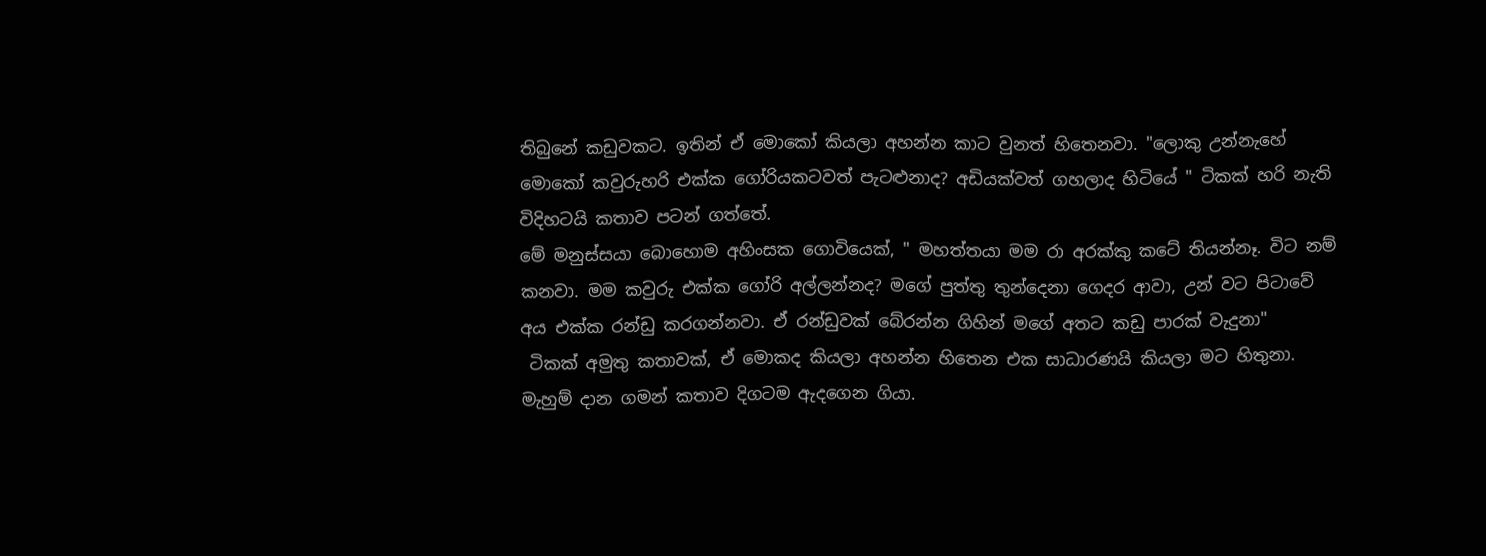තිබුනේ කඩුවකට. ඉතින් ඒ මොකෝ කියලා අහන්න කාට වුනත් හිතෙනවා. "ලොකු උන්නැහේ මොකෝ කවුරුහරි එක්ක ගෝරියකටවත් පැටළුනාද? අඩියක්වත් ගහලාද හිටියේ " ටිකක් හරි නැති විදිහටයි කතාව පටන් ගත්තේ.
මේ මනුස්සයා බොහොම අහිංසක ගොවියෙක්, " මහත්තයා මම රා අරක්කු කටේ තියන්නෑ. විට නම් කනවා. මම කවුරු එක්ක ගෝරි අල්ලන්නද? මගේ පුත්තු තුන්දෙනා ගෙදර ආවා, උන් වට පිටාවේ අය එක්ක රන්ඩු කරගන්නවා. ඒ රන්ඩුවක් බේරන්න ගිහින් මගේ අතට කඩු පාරක් වැදුනා"
 ටිකක් අමුතු කතාවක්, ඒ මොකද කියලා අහන්න හිතෙන එක සාධාරණයි කියලා මට හිතුනා.
මැහුම් දාන ගමන් කතාව දිගටම ඇදගෙන ගියා.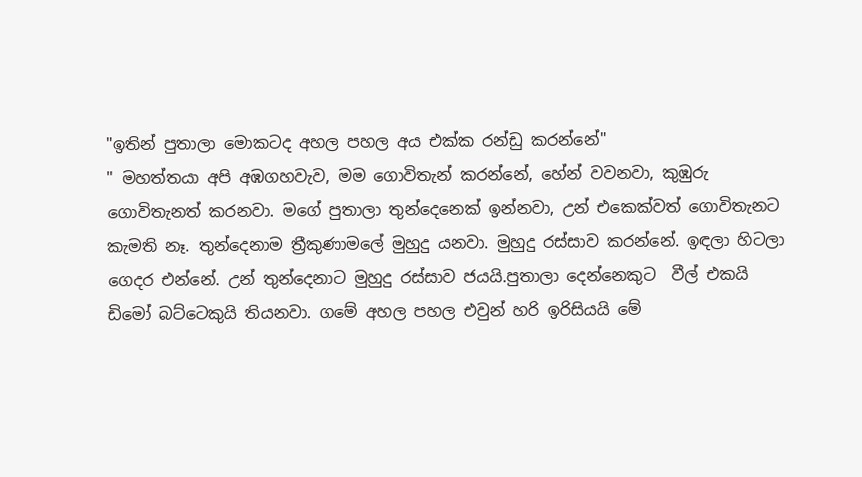"ඉතින් පුතාලා මොකටද අහල පහල අය එක්ක රන්ඩු කරන්නේ"
" මහත්තයා අපි අඹගහවැව, මම ගොවිතැන් කරන්නේ, හේන් වවනවා, කුඹුරු ගොවිතැනත් කරනවා. මගේ පුතාලා තුන්දෙනෙක් ඉන්නවා, උන් එකෙක්වත් ගොවිතැනට කැමති නෑ. තුන්දෙනාම ත්‍රීකුණාමලේ මුහුදු යනවා. මුහුදු රස්සාව කරන්නේ. ඉඳලා හිටලා ගෙදර එන්නේ. උන් තුන්දෙනාට මුහුදු රස්සාව ජයයි.පුතාලා දෙන්නෙකුට  වීල් එකයි ඩිමෝ බට්ටෙකුයි තියනවා. ගමේ අහල පහල එවුන් හරි ඉරිසියයි මේ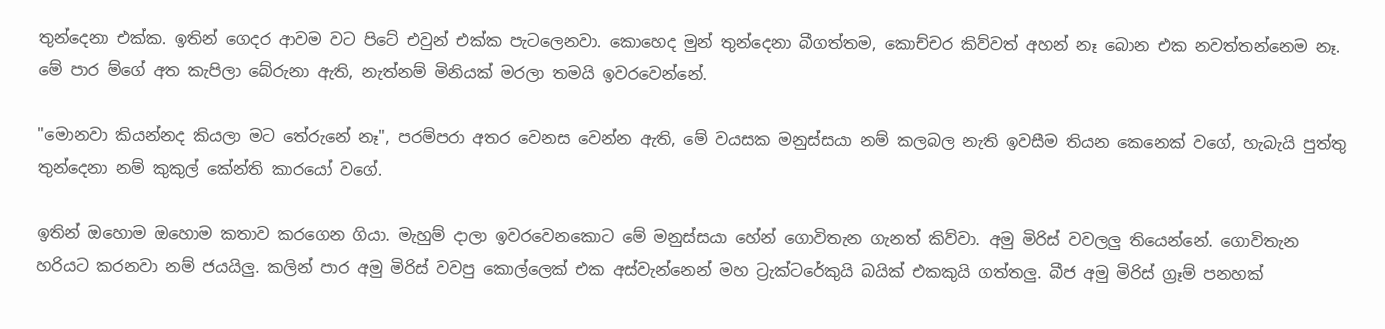තුන්දෙනා එක්ක. ඉතින් ගෙදර ආවම වට පිටේ එවුන් එක්ක පැටලෙනවා. කොහෙද මුන් තුන්දෙනා බීගත්තම, කොච්චර කිව්වත් අහන් නෑ බොන එක නවත්තන්නෙම නෑ. මේ පාර ම්ගේ අත කැපිලා බේරුනා ඇති, නැත්නම් මිනියක් මරලා තමයි ඉවරවෙන්නේ.

"මොනවා කියන්නද කියලා මට තේරුනේ නෑ", පරම්පරා අතර වෙනස වෙන්න ඇති, මේ වයසක මනුස්සයා නම් කලබල නැති ඉවසීම තියන කෙනෙක් වගේ, හැබැයි පුත්තු තුන්දෙනා නම් කුකුල් කේන්ති කාරයෝ වගේ.

ඉතින් ඔහොම ඔහොම කතාව කරගෙන ගියා. මැහුම් දාලා ඉවරවෙනකොට මේ මනුස්සයා හේන් ගොවිතැන ගැනත් කිව්වා. අමු මිරිස් වවලලු තියෙන්නේ. ගොවිතැන හරියට කරනවා නම් ජයයිලු. කලින් පාර අමු මිරිස් වවපු කොල්ලෙක් එක අස්වැන්නෙන් මහ ට්‍රැක්ටරේකුයි බයික් එකකුයි ගත්තලු. බීජ අමු මිරිස් ග්‍රෑම් පනහක්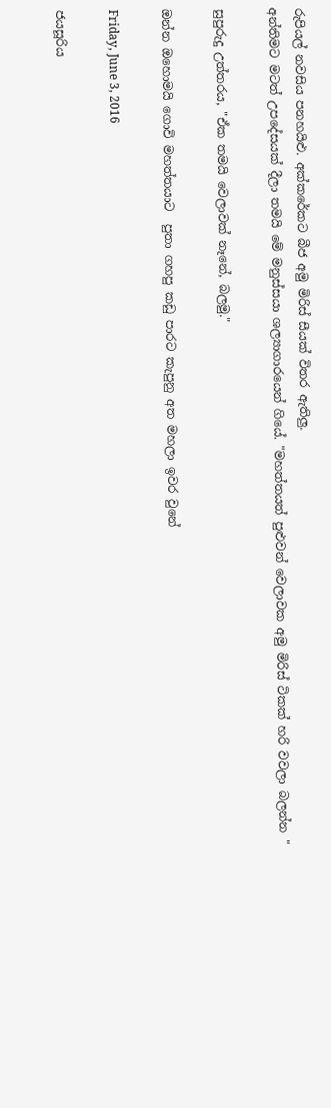රුපියල් නවසිය පනහයිළු. අක්කරේකට බීජ අමු මිරිස් සීයක් විතර ඇතිලු.
අන්තිමට මටත් උපදේසයක් දීලා තමයි මේ මනුස්සයා ශල්‍යාගාරයෙන් ගියේ. "මහත්තයත් පුළුවන් වෙලාවක අමු මිරිස් ටිකක් හරි වවලා බලන්න "

සුපුරුදු උත්තරය, "ඒක තමයි වෙලාවක් නෑනේ, බලමු."

ඔන්න ඔහොමයි ගොවි මහත්තයාට  පුතා ගහපු කඩු පාරට කැපුනු අත මහලා ඉවර වුනේ

Friday, June 3, 2016

ජයසූරිය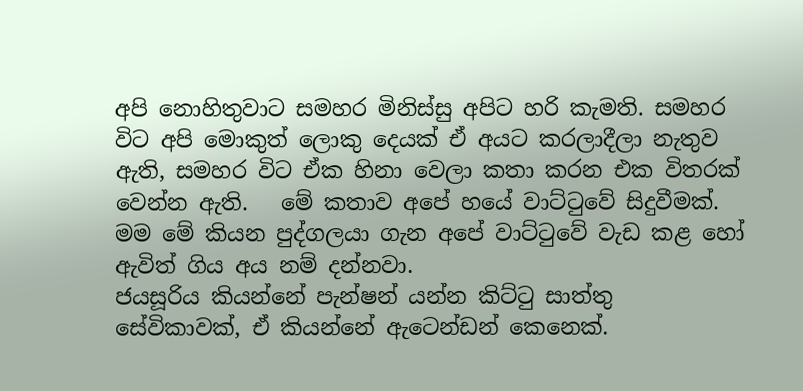අපි නොහිතුවාට සමහර මිනිස්සු අපිට හරි කැමති. සමහර විට අපි මොකුත් ලොකු දෙයක් ඒ අයට කරලාදීලා නැතුව ඇති, සමහර විට ඒක හිනා වෙලා කතා කරන එක විතරක් වෙන්න ඇති.   මේ කතාව අපේ හයේ වාට්ටුවේ සිදුවීමක්. මම මේ කියන පුද්ගලයා ගැන අපේ වාට්ටුවේ වැඩ කළ හෝ ඇවිත් ගිය අය නම් දන්නවා.
ජයසූරිය කියන්නේ පැන්ෂන් යන්න කිට්ටු සාත්තු සේවිකාවක්, ඒ කියන්නේ ඇටෙන්ඩන් කෙනෙක්.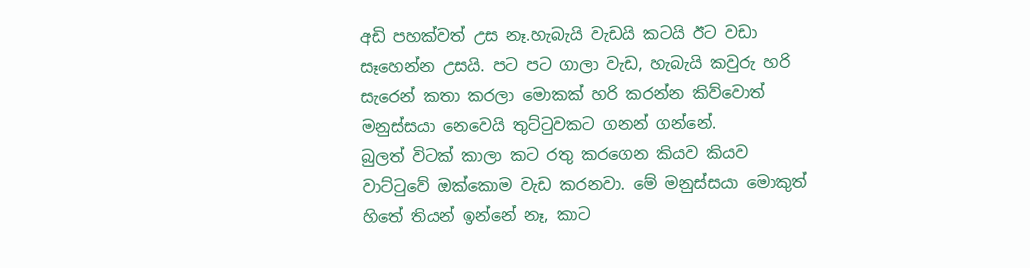අඩි පහක්වත් උස නෑ.හැබැයි වැඩයි කටයි ඊට වඩා සෑහෙන්න උසයි. පට පට ගාලා වැඩ, හැබැයි කවුරු හරි සැරෙන් කතා කරලා මොකක් හරි කරන්න කිව්වොත් මනුස්සයා නෙවෙයි තුට්ටුවකට ගනන් ගන්නේ.
බුලත් විටක් කාලා කට රතු කරගෙන කියව කියව වාට්ටුවේ ඔක්කොම වැඩ කරනවා. මේ මනුස්සයා මොකුත් හිතේ තියන් ඉන්නේ නෑ, කාට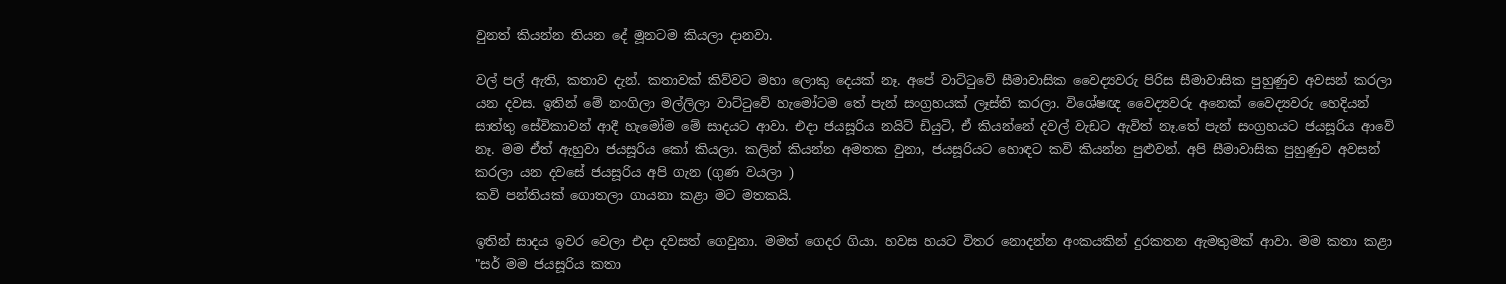වුනත් කියන්න තියන දේ මූනටම කියලා දානවා.

වල් පල් ඇති, කතාව දැන්. කතාවක් කිව්වට මහා ලොකු දෙයක් නෑ. අපේ වාට්ටුවේ සීමාවාසික වෛද්‍යවරු පිරිස සීමාවාසික පුහුණුව අවසන් කරලා යන දවස. ඉතින් මේ නංගිලා මල්ලිලා වාට්ටුවේ හැමෝටම තේ පැන් සංග්‍රහයක් ලෑස්ති කරලා. විශේෂඥ වෛද්‍යවරු අනෙක් වෛද්‍යවරු හෙදියන් සාත්තු සේවිකාවන් ආදී හැමෝම මේ සාදයට ආවා. එදා ජයසූරිය නයිට් ඩියුටි, ඒ කියන්නේ දවල් වැඩට ඇවිත් නෑ.තේ පැන් සංග්‍රහයට ජයසූරිය ආවේ නෑ. මම ඒත් ඇහුවා ජයසූරිය කෝ කියලා. කලින් කියන්න අමතක වුනා, ජයසූරියට හොඳට කවි කියන්න පුළුවන්. අපි සීමාවාසික පුහුණුව අවසන් කරලා යන දවසේ ජයසූරිය අපි ගැන (ගුණ වයලා )
කවි පන්තියක් ගොතලා ගායනා කළා මට මතකයි.

ඉතින් සාදය ඉවර වෙලා එදා දවසත් ගෙවුනා. මමත් ගෙදර ගියා. හවස හයට විතර නොදන්න අංකයකින් දුරකතන ඇමතුමක් ආවා. මම කතා කළා
"සර් මම ජයසූරිය කතා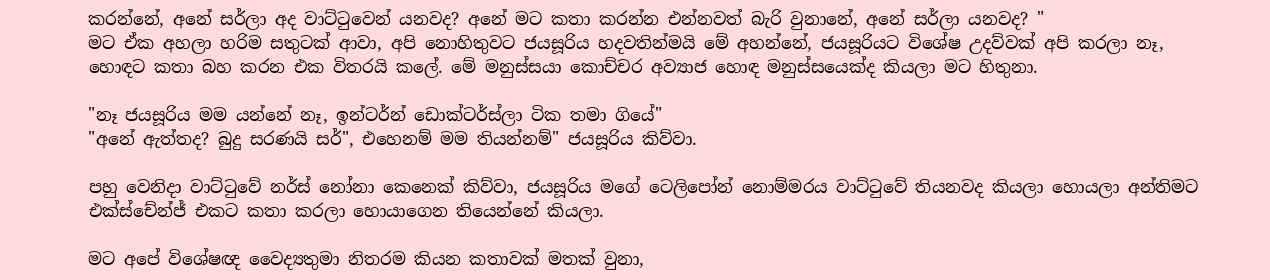කරන්නේ, අනේ සර්ලා අද වාට්ටුවෙන් යනවද? අනේ මට කතා කරන්න එන්නවත් බැරි වුනානේ, අනේ සර්ලා යනවද? "
මට ඒක අහලා හරිම සතුටක් ආවා, අපි නොහිතුවට ජයසූරිය හදවතින්මයි මේ අහන්නේ, ජයසූරියට විශේෂ උදව්වක් අපි කරලා නෑ, හොඳට කතා බහ කරන එක විතරයි කලේ. මේ මනුස්සයා කොච්චර අව්‍යාජ හොඳ මනුස්සයෙක්ද කියලා මට හිතුනා.

"නෑ ජයසූරිය මම යන්නේ නෑ, ඉන්ටර්න් ඩොක්ටර්ස්ලා ටික තමා ගියේ"
"අනේ ඇත්තද? බුදු සරණයි සර්", එහෙනම් මම තියන්නම්" ජයසූරිය කිව්වා.

පහු වෙනිදා වාට්ටුවේ නර්ස් නෝනා කෙනෙක් කිව්වා, ජයසූරිය මගේ ටෙලිපෝන් නොම්මරය වාට්ටුවේ තියනවද කියලා හොයලා අන්තිමට එක්ස්චේන්ජ් එකට කතා කරලා හොයාගෙන තියෙන්නේ කියලා.

මට අපේ විශේෂඥ වෛද්‍යතුමා නිතරම කියන කතාවක් මතක් වුනා,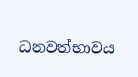ධනවත්භාවය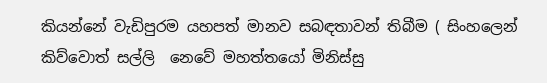කියන්නේ වැඩිපුරම යහපත් මානව සබඳතාවන් තිබීම ( සිංහලෙන් කිව්වොත් සල්ලි  නෙවේ මහත්තයෝ මිනිස්සු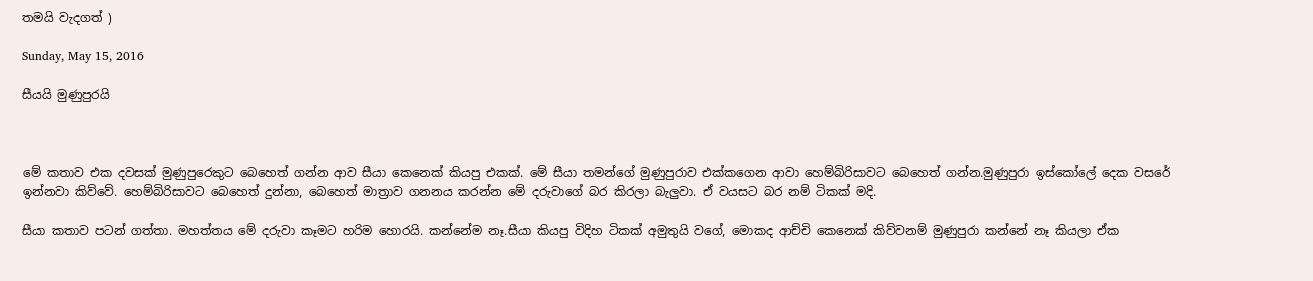තමයි වැදගත් )

Sunday, May 15, 2016

සීයයි මුණුපුරයි



මේ කතාව එක දවසක් මුණුපුරෙකුට බෙහෙත් ගන්න ආව සීයා කෙනෙක් කියපු එකක්. මේ සීයා තමන්ගේ මුණුපුරාව එක්කගෙන ආවා හෙම්බිරිසාවට බෙහෙත් ගන්න.මුණුපුරා ඉස්කෝලේ දෙක වසරේ ඉන්නවා කිව්වේ. හෙම්බිරිසාවට බෙහෙත් දුන්නා, බෙහෙත් මාත්‍රාව ගනනය කරන්න මේ දරුවාගේ බර කිරලා බැලුවා. ඒ වයසට බර නම් ටිකක් මදි.

සීයා කතාව පටන් ගත්තා. මහත්තය මේ දරුවා කෑමට හරිම හොරයි. කන්නේම නෑ.සීයා කියපු විදිහ ටිකක් අමුතුයි වගේ, මොකද ආච්චි කෙනෙක් කිව්වනම් මුණුපුරා කන්නේ නෑ කියලා ඒක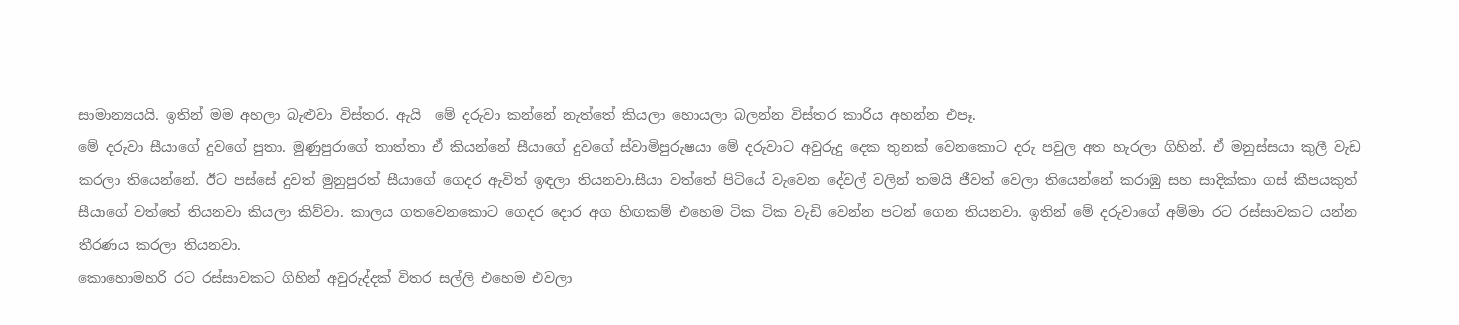සාමාන්‍යයයි. ඉතින් මම අහලා බැළුවා විස්තර. ඇයි  මේ දරුවා කන්නේ නැත්තේ කියලා හොයලා බලන්න විස්තර කාරිය අහන්න එපෑ.
මේ දරුවා සීයාගේ දුවගේ පුතා. මුණුපුරාගේ තාත්තා ඒ කියන්නේ සීයාගේ දුවගේ ස්වාමිපුරුෂයා මේ දරුවාට අවුරුදු දෙක තුනක් වෙනකොට දරු පවුල අත හැරලා ගිහින්. ඒ මනුස්සයා කුලී වැඩ කරලා තියෙන්නේ. ඊට පස්සේ දුවත් මුනුපුරත් සීයාගේ ගෙදර ඇවිත් ඉඳලා තියනවා.සීයා වත්තේ පිටියේ වැවෙන දේවල් වලින් තමයි ජීවත් වෙලා තියෙන්නේ කරාඹු සහ සාදික්කා ගස් කීපයකුත් සීයාගේ වත්තේ තියනවා කියලා කිව්වා. කාලය ගතවෙනකොට ගෙදර දොර අග හිඟකම් එහෙම ටික ටික වැඩි වෙන්න පටන් ගෙන තියනවා. ඉතින් මේ දරුවාගේ අම්මා රට රස්සාවකට යන්න තීරණය කරලා තියනවා.
කොහොමහරි රට රස්සාවකට ගිහින් අවුරුද්දක් විතර සල්ලි එහෙම එවලා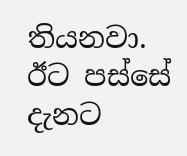තියනවා. ඊට පස්සේ දැනට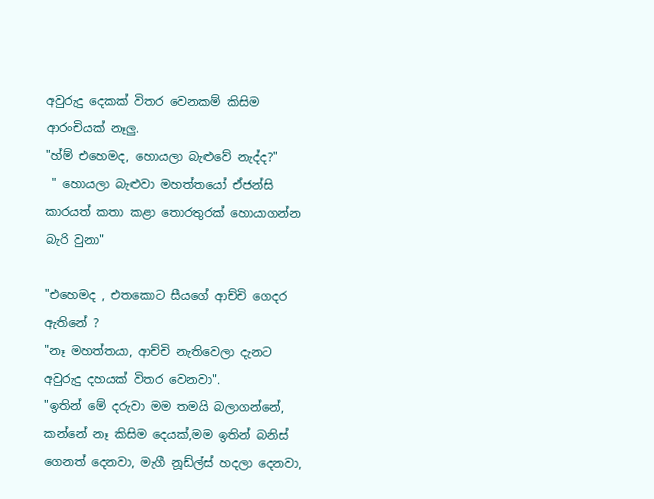අවුරුදු දෙකක් විතර වෙනකම් කිසිම ආරංචියක් නෑලු.
"හ්ම් එහෙමද, හොයලා බැළුවේ නැද්ද?"
 " හොයලා බැළුවා මහත්තයෝ ඒජන්සි කාරයත් කතා කළා තොරතුරක් හොයාගන්න බැරි වුනා"

"එහෙමද , එතකොට සීයගේ ආච්චි ගෙදර ඇතිනේ ?
"නෑ මහත්තයා, ආච්චි නැතිවෙලා දැනට අවුරුදු දහයක් විතර වෙනවා".
"ඉතින් මේ දරුවා මම තමයි බලාගන්නේ, කන්නේ නෑ කිසිම දෙයක්,මම ඉතින් බනිස් ගෙනත් දෙනවා, මැගී නූඩ්ල්ස් හදලා දෙනවා,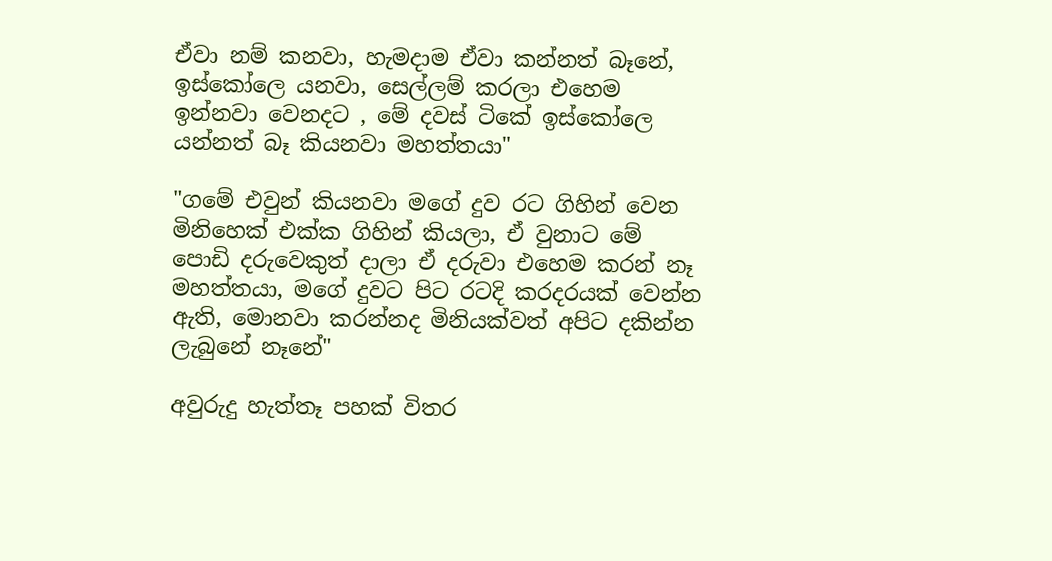ඒවා නම් කනවා, හැමදාම ඒවා කන්නත් බෑනේ, ඉස්කෝලෙ යනවා, සෙල්ලම් කරලා එහෙම ඉන්නවා වෙනදට , මේ දවස් ටිකේ ඉස්කෝලෙ යන්නත් බෑ කියනවා මහත්තයා"

"ගමේ එවුන් කියනවා මගේ දුව රට ගිහින් වෙන මිනිහෙක් එක්ක ගිහින් කියලා, ඒ වුනාට මේ පොඩි දරුවෙකුත් දාලා ඒ දරුවා එහෙම කරන් නෑ මහත්තයා, මගේ දුවට පිට රටදි කරදරයක් වෙන්න ඇති, මොනවා කරන්නද මිනියක්වත් අපිට දකින්න ලැබුනේ නෑනේ"

අවුරුදු හැත්තෑ පහක් විතර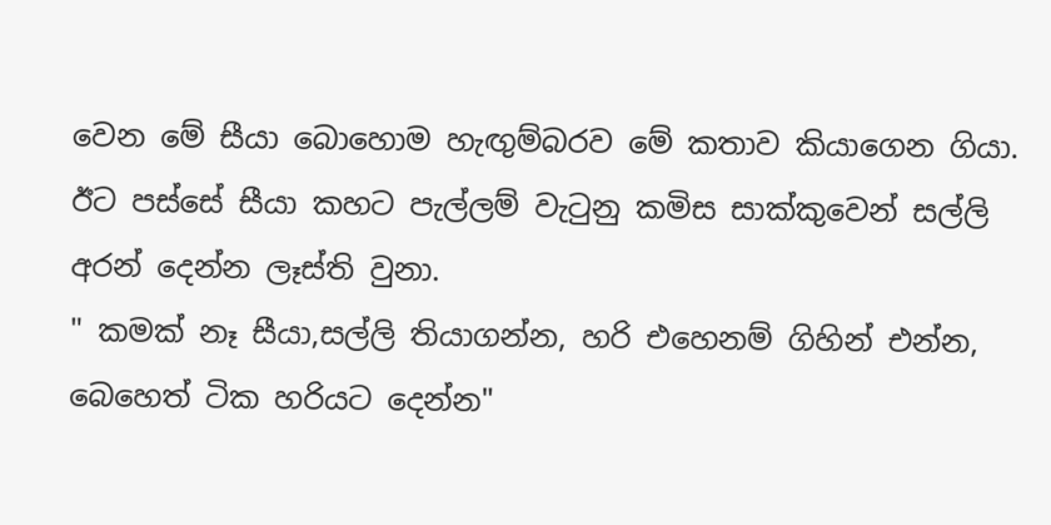වෙන මේ සීයා බොහොම හැඟුම්බරව මේ කතාව කියාගෙන ගියා. ඊට පස්සේ සීයා කහට පැල්ලම් වැටුනු කමිස සාක්කුවෙන් සල්ලි අරන් දෙන්න ලෑස්ති වුනා.
" කමක් නෑ සීයා,සල්ලි තියාගන්න, හරි එහෙනම් ගිහින් එන්න, බෙහෙත් ටික හරියට දෙන්න"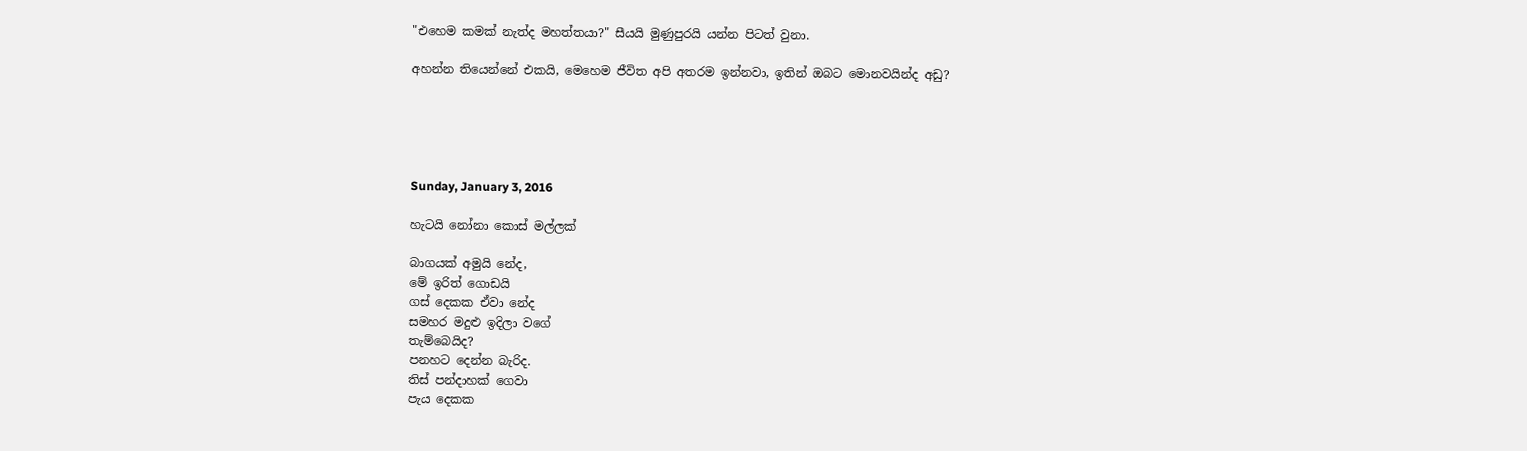"එහෙම කමක් නැත්ද මහත්තයා?" සීයයි මුණුපුරයි යන්න පිටත් වුනා.

අහන්න තියෙන්නේ එකයි, මෙහෙම ජීවිත අපි අතරම ඉන්නවා, ඉතින් ඔබට මොනවයින්ද අඩු?





Sunday, January 3, 2016

හැටයි නෝනා කොස් මල්ලක්

බාගයක් අමුයි නේද,
මේ ඉරිත් ගොඩයි
ගස් දෙකක ඒවා නේද
සමහර මදුළු ඉදිලා වගේ
තැම්බෙයිද?
පනහට දෙන්න බැරිද.
තිස් පන්දාහක් ගෙවා
පැය දෙකක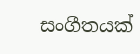සංගීතයක්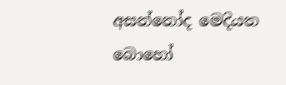අසන්නෝද මෙදියත
බොහෝ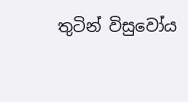තුටින් විසුවෝය